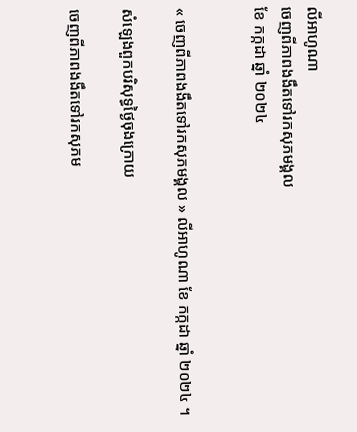លីអាហូណា
ចេញពីភាពងងឹតទៅរកសុភមង្គល
ខែ កក្កដា ឆ្នាំ ២០២៤


« ចេញពីភាពងងឹតទៅរកសុភមង្គល » លីអាហូណា ខែ កក្កដា ឆ្នាំ ២០២៤ ។

សំឡេងពួកបរិសុទ្ធថ្ងៃចុងក្រោយ

ចេញពីភាពងងឹតទៅរកសុភម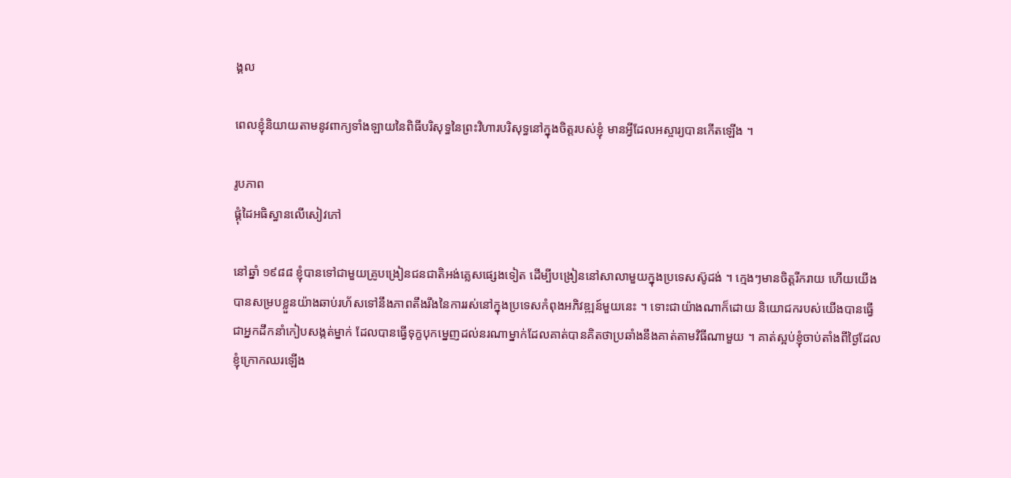ង្គល

ពេលខ្ញុំនិយាយតាមនូវពាក្យទាំងឡាយនៃពិធីបរិសុទ្ធនៃព្រះវិហារបរិសុទ្ធនៅក្នុងចិត្តរបស់ខ្ញុំ មានអ្វីដែលអស្ចារ្យបានកើតឡើង ។

រូបភាព
ផ្គុំដៃអធិស្ធានលើសៀវភៅ

នៅឆ្នាំ ១៩៨៨ ខ្ញុំបានទៅជាមួយគ្រូបង្រៀនជនជាតិអង់គ្លេសផ្សេងទៀត ដើម្បីបង្រៀននៅសាលាមួយក្នុងប្រទេសស៊ូដង់ ។ ក្មេងៗមានចិត្តរីករាយ ហើយយើងបានសម្របខ្លួនយ៉ាងឆាប់រហ័សទៅនឹងភាពតឹងរឹងនៃការរស់នៅក្នុងប្រទេសកំពុងអភិវឌ្ឍន៍មួយនេះ ។ ទោះជាយ៉ាងណាក៏ដោយ និយោជករបស់យើងបានធ្វើជាអ្នកដឹកនាំកៀបសង្កត់ម្នាក់ ដែលបានធ្វើទុក្ខបុកម្នេញដល់នរណាម្នាក់ដែលគាត់បានគិតថាប្រឆាំងនឹងគាត់តាមវិធីណាមួយ ។ គាត់ស្អប់ខ្ញុំចាប់តាំងពីថ្ងៃដែលខ្ញុំក្រោកឈរឡើង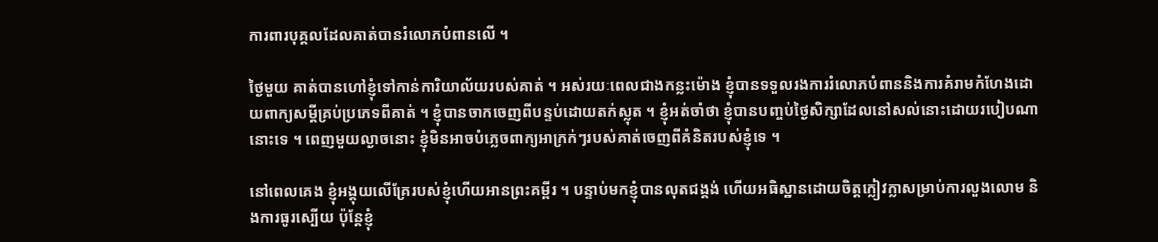ការពារបុគ្គលដែលគាត់បានរំលោភបំពានលើ ។

ថ្ងៃមួយ គាត់បានហៅខ្ញុំទៅកាន់ការិយាល័យរបស់គាត់ ។ អស់រយៈពេលជាងកន្លះម៉ោង ខ្ញុំបានទទួលរងការរំលោភបំពាននិងការគំរាមកំហែងដោយពាក្យសម្តីគ្រប់ប្រភេទពីគាត់ ។ ខ្ញុំបានចាកចេញពីបន្ទប់ដោយតក់ស្លុត ។ ខ្ញុំអត់ចាំថា ខ្ញុំបានបញ្ចប់ថ្ងៃសិក្សាដែលនៅសល់នោះដោយរបៀបណានោះទេ ។ ពេញមួយល្ងាចនោះ ខ្ញុំមិនអាចបំភ្លេចពាក្យអាក្រក់ៗរបស់គាត់ចេញពីគំនិតរបស់ខ្ញុំទេ ។

នៅពេលគេង ខ្ញុំអង្គុយលើគ្រែរបស់ខ្ញុំហើយអានព្រះគម្ពីរ ។ បន្ទាប់មកខ្ញុំបានលុតជង្គង់ ហើយអធិស្ឋានដោយចិត្តក្លៀវក្លាសម្រាប់ការលួងលោម និងការធូរស្បើយ ប៉ុន្តែខ្ញុំ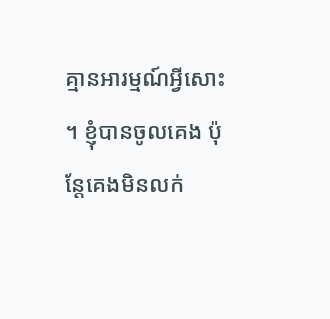គ្មានអារម្មណ៍អ្វីសោះ ។ ខ្ញុំបានចូលគេង ប៉ុន្តែគេងមិនលក់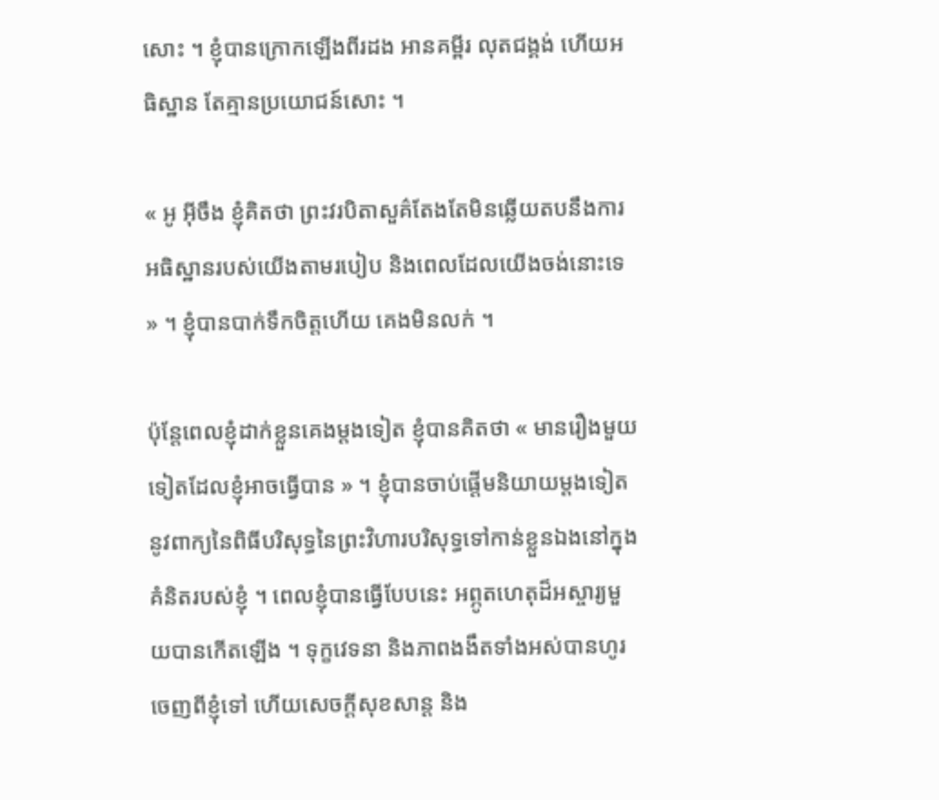សោះ ។ ខ្ញុំបានក្រោកឡើងពីរដង អានគម្ពីរ លុតជង្គង់ ហើយអធិស្ឋាន តែគ្មានប្រយោជន៍សោះ ។

« អូ អ៊ីចឹង ខ្ញុំគិតថា ព្រះវរបិតាសួគ៌តែងតែមិនឆ្លើយតបនឹងការអធិស្ឋានរបស់យើងតាមរបៀប និងពេលដែលយើងចង់នោះទេ » ។ ខ្ញុំបានបាក់ទឹកចិត្តហើយ គេងមិនលក់ ។

ប៉ុន្តែពេលខ្ញុំដាក់ខ្លួនគេងម្តងទៀត ខ្ញុំបានគិតថា « មានរឿងមួយទៀតដែលខ្ញុំអាចធ្វើបាន » ។ ខ្ញុំបានចាប់ផ្ដើមនិយាយម្តងទៀតនូវពាក្យនៃពិធីបរិសុទ្ធនៃព្រះវិហារបរិសុទ្ធទៅកាន់ខ្លួនឯងនៅក្នុងគំនិតរបស់ខ្ញុំ ។ ពេលខ្ញុំបានធ្វើបែបនេះ អព្ភូតហេតុដ៏អស្ចារ្យមួយបានកើតឡើង ។ ទុក្ខវេទនា និងភាពងងឹតទាំងអស់បានហូរចេញពីខ្ញុំទៅ ហើយសេចក្ដីសុខសាន្ត និង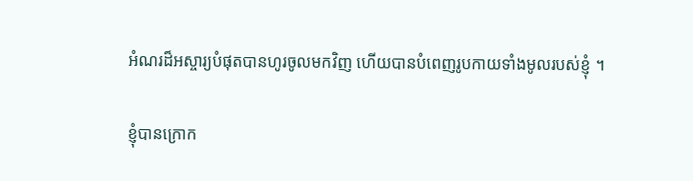អំណរដ៏អស្ចារ្យបំផុតបានហូរចូលមកវិញ ហើយបានបំពេញរូបកាយទាំងមូលរបស់ខ្ញុំ ។

ខ្ញុំបានក្រោក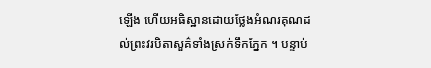ឡើង ហើយអធិស្ឋានដោយថ្លែងអំណរគុណដល់ព្រះវរបិតាសួគ៌ទាំងស្រក់ទឹកភ្នែក ។ បន្ទាប់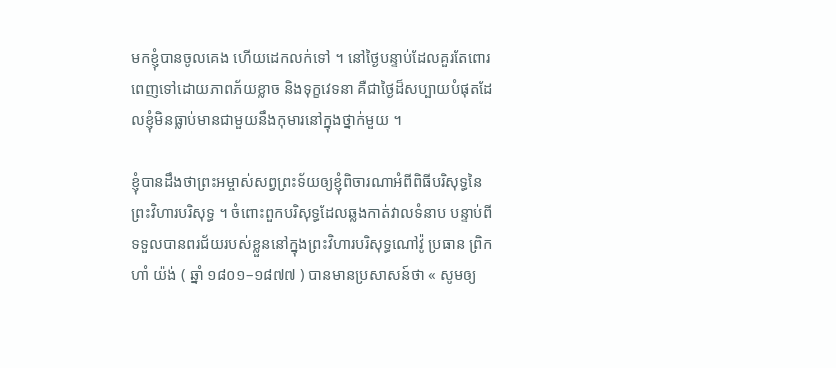មកខ្ញុំបានចូលគេង ហើយដេកលក់ទៅ ។ នៅថ្ងៃបន្ទាប់ដែលគួរតែពោរពេញទៅដោយភាពភ័យខ្លាច និងទុក្ខវេទនា គឺជាថ្ងៃដ៏សប្បាយបំផុតដែលខ្ញុំមិនធ្លាប់មានជាមួយនឹងកុមារនៅក្នុងថ្នាក់មួយ ។

ខ្ញុំបានដឹងថាព្រះអម្ចាស់សព្វព្រះទ័យឲ្យខ្ញុំពិចារណាអំពីពិធីបរិសុទ្ធនៃព្រះវិហារបរិសុទ្ធ ។ ចំពោះពួកបរិសុទ្ធដែលឆ្លងកាត់វាលទំនាប បន្ទាប់ពីទទួលបានពរជ័យរបស់ខ្លួននៅក្នុងព្រះវិហារបរិសុទ្ធណៅវ៉ូ ប្រធាន ព្រិកហាំ យ៉ង់ ( ឆ្នាំ ១៨០១–១៨៧៧ ) បានមានប្រសាសន៍ថា « សូមឲ្យ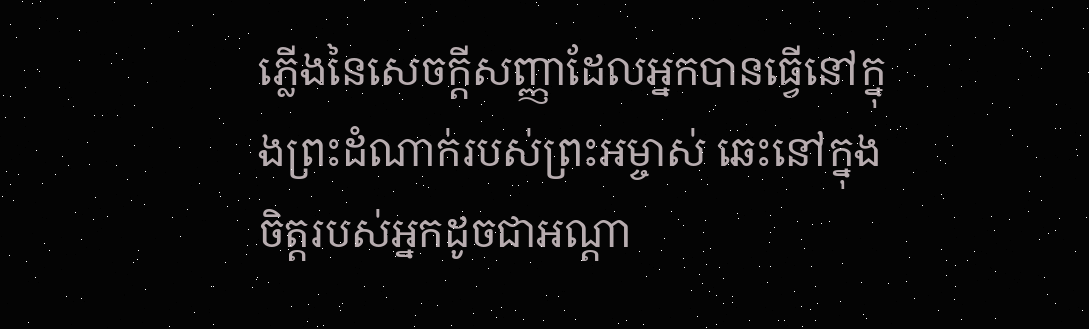ភ្លើងនៃសេចក្ដីសញ្ញាដែលអ្នកបានធ្វើនៅក្នុងព្រះដំណាក់របស់ព្រះអម្ចាស់ ឆេះនៅក្នុងចិត្តរបស់អ្នកដូចជាអណ្តា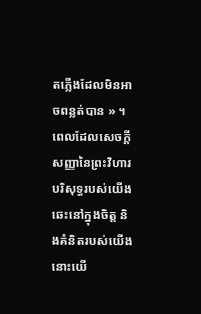តភ្លើងដែលមិនអាចពន្លត់បាន » ។ ពេលដែលសេចក្ដីសញ្ញានៃព្រះវិហារបរិសុទ្ធរបស់យើងឆេះនៅក្នុងចិត្ត និងគំនិតរបស់យើង នោះយើ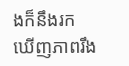ងក៏នឹងរកឃើញភាពរឹង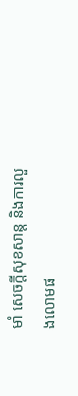មាំ សេចក្តីសុខសាន្ត និងការលួងលោមផ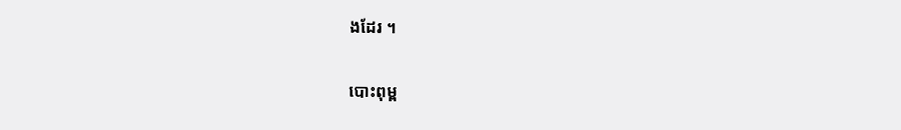ងដែរ ។

បោះពុម្ព